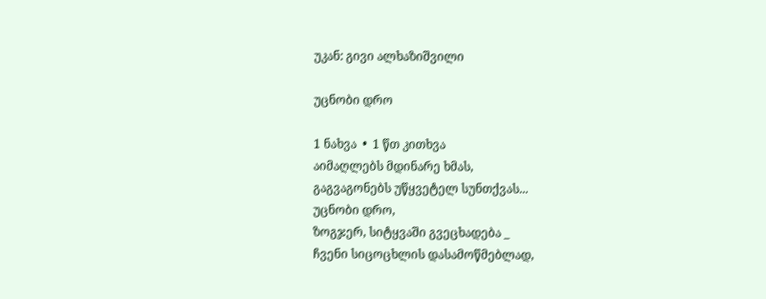უკან: გივი ალხაზიშვილი

უცნობი დრო

1 ნახვა  •  1 წთ კითხვა
აიმაღლებს მდინარე ხმას,
გაგვაგონებს უწყვეტელ სუნთქვას...
უცნობი დრო,
ზოგჯერ, სიტყვაში გვეცხადება _
ჩვენი სიცოცხლის დასამოწმებლად,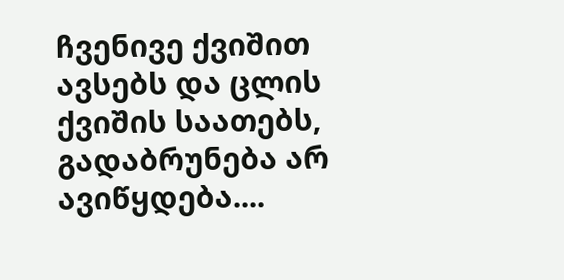ჩვენივე ქვიშით
ავსებს და ცლის ქვიშის საათებს,
გადაბრუნება არ ავიწყდება....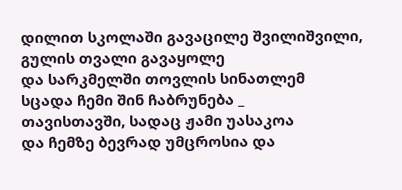დილით სკოლაში გავაცილე შვილიშვილი,
გულის თვალი გავაყოლე
და სარკმელში თოვლის სინათლემ
სცადა ჩემი შინ ჩაბრუნება _
თავისთავში, სადაც ჟამი უასაკოა
და ჩემზე ბევრად უმცროსია და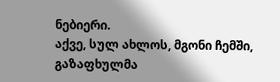ნებიერი.
აქვე, სულ ახლოს, მგონი ჩემში,
გაზაფხულმა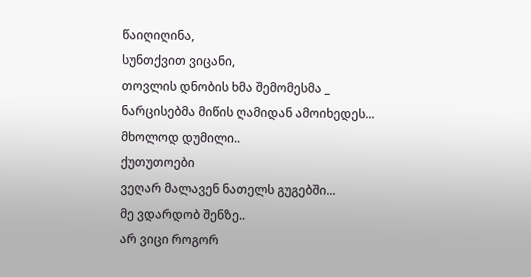წაიღიღინა,
სუნთქვით ვიცანი,
თოვლის დნობის ხმა შემომესმა _
ნარცისებმა მიწის ღამიდან ამოიხედეს...
მხოლოდ დუმილი..
ქუთუთოები
ვეღარ მალავენ ნათელს გუგებში...
მე ვდარდობ შენზე..
არ ვიცი როგორ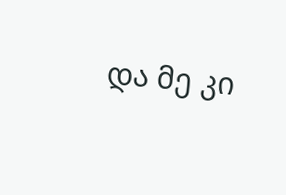და მე კი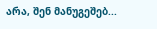არა, შენ მანუგეშებ...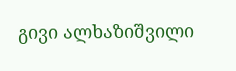გივი ალხაზიშვილი